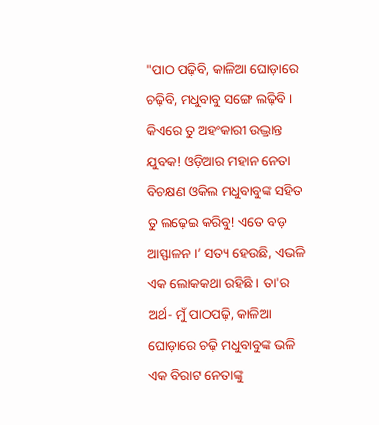"ପାଠ ପଢ଼ିବି, କାଳିଆ ଘୋଡ଼ାରେ ଚଢ଼ିବି, ମଧୁବାବୁ ସଙ୍ଗେ ଲଢ଼ିବି । କିଏରେ ତୁ ଅହଂକାରୀ ଉଦ୍ଭ୍ରାନ୍ତ ଯୁବକ! ଓଡ଼ିଆର ମହାନ ନେତା ବିଚକ୍ଷଣ ଓକିଲ ମଧୁବାବୁଙ୍କ ସହିତ ତୁ ଲଢ଼େଇ କରିବୁ! ଏତେ ବଡ଼ ଆସ୍ଫାଳନ ।’ ସତ୍ୟ ହେଉଛି, ଏଭଳି ଏକ ଲୋକକଥା ରହିଛି । ତା'ର ଅର୍ଥ- ମୁଁ ପାଠପଢ଼ି, କାଳିଆ ଘୋଡ଼ାରେ ଚଢ଼ି ମଧୁବାବୁଙ୍କ ଭଳି ଏକ ବିରାଟ ନେତାଙ୍କୁ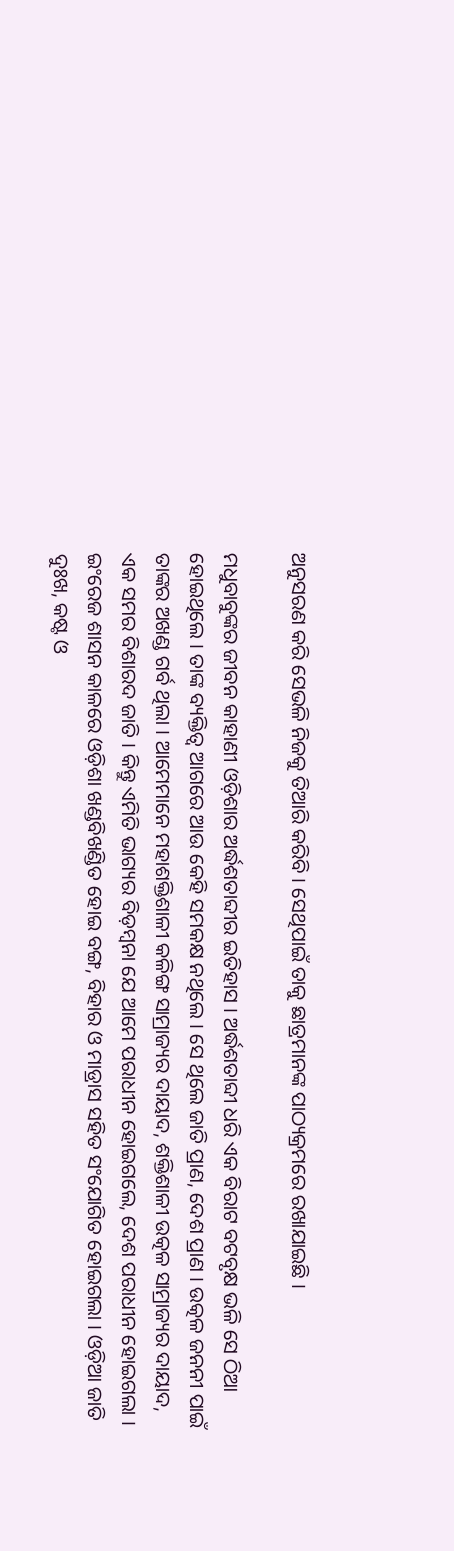ଅନୁସରଣ କରି ସେଭଳି ନିଜକୁ ତିଆରି କରିବି । ସେଥିପାଇଁ ତାକୁ ଛାତ୍ରମାନଙ୍କ ପାଠ୍ୟକ୍ରମରେ ରଖାଯାଇଛି ।

ମଧୁବାବୁଙ୍କର ଜୀବନ କାହାଣୀ ଓଡ଼ିଶାର ଅର୍ଦ୍ଧଶତାବ୍ଦୀର ଇତିହାସ । ଅର୍ଦ୍ଧଶତାବ୍ଦୀ ଧରି ଏକ ବିରାଟ ବଟବୃକ୍ଷ ଭଳି ସେ ଠିଆ ହୋଇଥିଲେ । ତାଙ୍କ ବ୍ୟକ୍ତିତ୍ୱ ଆଗରେ ଆଉ କେହି ସମକକ୍ଷ ନଥିଲେ । ସେ ଥିଲେ ଜାତି ପ୍ରାଣ, ଦେଶ ପ୍ରାଣ । ଉତ୍କଳ ଜନନୀ ପାଇଁ ତାଙ୍କର ଅଖଣ୍ଡ ଗର୍ବ ଥିଲା । ଆମେମାନେ ମହାଶକ୍ତିଶାଳୀ କଳିଙ୍ଗ ସାମ୍ରାଜ୍ୟର ଦାୟାଦ, ଶକ୍ତିଶାଳୀ ଉତ୍କଳ ସାମ୍ରାଜ୍ୟର ଦାୟାଦ, ଏକ ସମର ବିଶାରଦ ଜାତି । କିନ୍ତୁ ଏମିତି ଭାଗ୍ୟର ବିଡ଼ମ୍ବନା ଯେ ଆମେ ପରାଧୀନ ହୋଇଗଲେ, ଦେଶ ପରାଧୀନ ହୋଇଗଲା । ଇଂରେଜ ଶାସନ କାଳରେ ଓଡ଼ିଶା ଖଣ୍ଡବିଖଣ୍ଡିତ ହୋଇ ବଙ୍ଗ, ବିହାର ଓ ମାଡ୍ରାସ ସହିତ ସଂଯୋଗିତ ହୋଇଗଲା । ଓଡ଼ିଆ ଜାତି ଦୁଃଖ, କଷ୍ଟ ଓ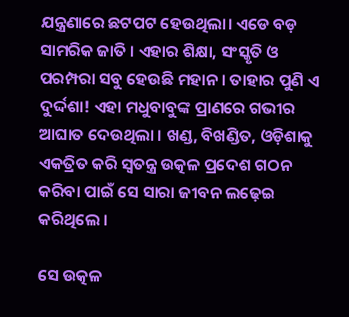ଯନ୍ତ୍ରଣାରେ ଛଟପଟ ହେଉଥିଲା। ଏଡେ ବଡ଼ ସାମରିକ ଜାତି । ଏହାର ଶିକ୍ଷା, ସଂସ୍କୃତି ଓ ପରମ୍ପରା ସବୁ ହେଉଛି ମହାନ । ତାହାର ପୁଣି ଏ ଦୁର୍ଦ୍ଦଶା! ଏହା ମଧୁବାବୁଙ୍କ ପ୍ରାଣରେ ଗଭୀର ଆଘାତ ଦେଉଥିଲା । ଖଣ୍ଡ, ବିଖଣ୍ଡିତ, ଓଡ଼ିଶାକୁ ଏକତ୍ରିତ କରି ସ୍ୱତନ୍ତ୍ର ଉତ୍କଳ ପ୍ରଦେଶ ଗଠନ କରିବା ପାଇଁ ସେ ସାରା ଜୀବନ ଲଢ଼େଇ କରିଥିଲେ ।

ସେ ଉତ୍କଳ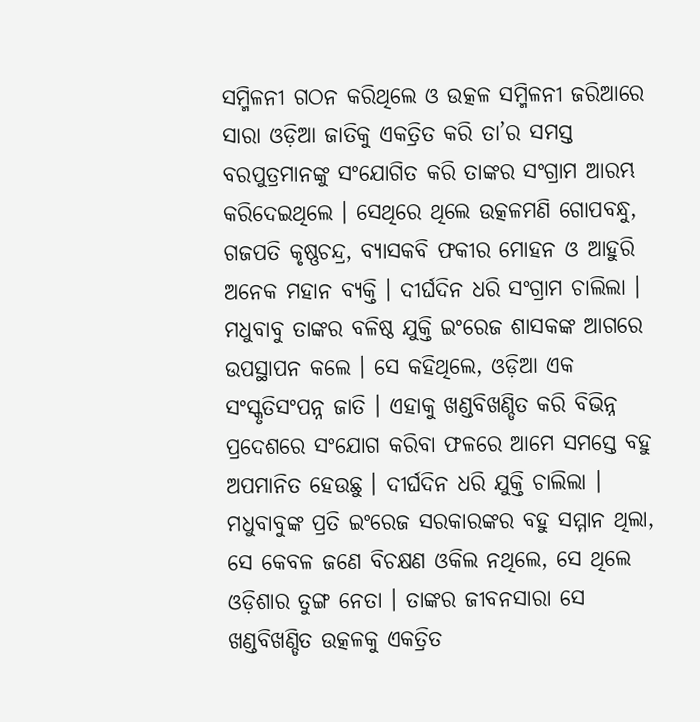ସମ୍ମିଳନୀ ଗଠନ କରିଥିଲେ ଓ ଉତ୍କଳ ସମ୍ମିଳନୀ ଜରିଆରେ ସାରା ଓଡ଼ିଆ ଜାତିକୁ ଏକତ୍ରିତ କରି ତା’ର ସମସ୍ତ ବରପୁତ୍ରମାନଙ୍କୁ ସଂଯୋଗିତ କରି ତାଙ୍କର ସଂଗ୍ରାମ ଆରମ୍ଭ କରିଦେଇଥିଲେ । ସେଥିରେ ଥିଲେ ଉତ୍କଳମଣି ଗୋପବନ୍ଧୁ, ଗଜପତି କୃଷ୍ଣଚନ୍ଦ୍ର, ବ୍ୟାସକବି ଫକୀର ମୋହନ ଓ ଆହୁରି ଅନେକ ମହାନ ବ୍ୟକ୍ତି । ଦୀର୍ଘଦିନ ଧରି ସଂଗ୍ରାମ ଚାଲିଲା । ମଧୁବାବୁ ତାଙ୍କର ବଳିଷ୍ଠ ଯୁକ୍ତି ଇଂରେଜ ଶାସକଙ୍କ ଆଗରେ ଉପସ୍ଥାପନ କଲେ । ସେ କହିଥିଲେ, ଓଡ଼ିଆ ଏକ ସଂସ୍କୃତିସଂପନ୍ନ ଜାତି । ଏହାକୁ ଖଣ୍ଡବିଖଣ୍ଡିତ କରି ବିଭିନ୍ନ ପ୍ରଦେଶରେ ସଂଯୋଗ କରିବା ଫଳରେ ଆମେ ସମସ୍ତେ ବହୁ ଅପମାନିତ ହେଉଛୁ । ଦୀର୍ଘଦିନ ଧରି ଯୁକ୍ତି ଚାଲିଲା । ମଧୁବାବୁଙ୍କ ପ୍ରତି ଇଂରେଜ ସରକାରଙ୍କର ବହୁ ସମ୍ମାନ ଥିଲା, ସେ କେବଳ ଜଣେ ବିଚକ୍ଷଣ ଓକିଲ ନଥିଲେ, ସେ ଥିଲେ ଓଡ଼ିଶାର ତୁଙ୍ଗ ନେତା । ତାଙ୍କର ଜୀବନସାରା ସେ ଖଣ୍ଡବିଖଣ୍ଡିତ ଉତ୍କଳକୁ ଏକତ୍ରିତ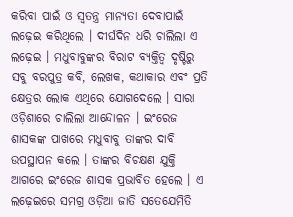କରିବା ପାଇଁ ଓ ସ୍ୱତନ୍ତ୍ର ମାନ୍ୟତା ଦେବାପାଇଁ ଲଢ଼େଇ କରିଥିଲେ । ଦୀର୍ଘଦିନ ଧରି ଚାଲିଲା ଏ ଲଢ଼େଇ । ମଧୁବାବୁଙ୍କର ବିରାଟ ବ୍ୟକ୍ତିତ୍ୱ ଦୃଷ୍ଟିରୁ ସବୁ ବରପୁତ୍ର କବି, ଲେଖକ, କଥାକାର ଏବଂ ପ୍ରତି କ୍ଷେତ୍ରର ଲୋକ ଏଥିରେ ଯୋଗଦେଲେ । ସାରା ଓଡ଼ିଶାରେ ଚାଲିଲା ଆନ୍ଦୋଳନ । ଇଂରେଜ ଶାସକଙ୍କ ପାଖରେ ମଧୁବାବୁ ତାଙ୍କର ଦାବି ଉପସ୍ଥାପନ କଲେ । ତାଙ୍କର ବିଚକ୍ଷଣ ଯୁକ୍ତି ଆଗରେ ଇଂରେଜ ଶାସକ ପ୍ରଭାବିତ ହେଲେ । ଏ ଲଢ଼େଇରେ ସମଗ୍ର ଓଡ଼ିଆ ଜାତି ସତେଯେମିତି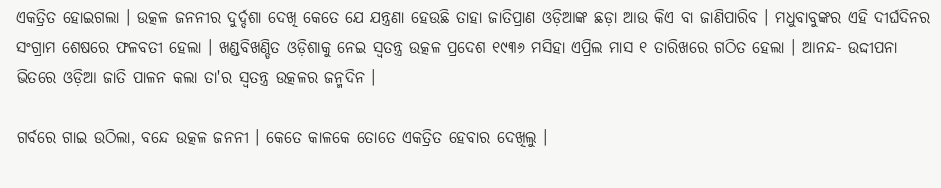ଏକତ୍ରିତ ହୋଇଗଲା । ଉତ୍କଳ ଜନନୀର ଦୁର୍ଦ୍ଦଶା ଦେଖି କେତେ ଯେ ଯନ୍ତ୍ରଣା ହେଉଛି ତାହା ଜାତିପ୍ରାଣ ଓଡ଼ିଆଙ୍କ ଛଡ଼ା ଆଉ କିଏ ବା ଜାଣିପାରିବ । ମଧୁବାବୁଙ୍କର ଏହି ଦୀର୍ଘଦିନର ସଂଗ୍ରାମ ଶେଷରେ ଫଳବତୀ ହେଲା । ଖଣ୍ଡବିଖଣ୍ଡିତ ଓଡ଼ିଶାକୁ ନେଇ ସ୍ୱତନ୍ତ୍ର ଉତ୍କଳ ପ୍ରଦେଶ ୧୯୩୬ ମସିହା ଏପ୍ରିଲ ମାସ ୧ ତାରିଖରେ ଗଠିତ ହେଲା । ଆନନ୍ଦ- ଉଦ୍ଦୀପନା ଭିତରେ ଓଡ଼ିଆ ଜାତି ପାଳନ କଲା ତା'ର ସ୍ୱତନ୍ତ୍ର ଉତ୍କଳର ଜନ୍ମଦିନ ।

ଗର୍ବରେ ଗାଇ ଉଠିଲା, ବନ୍ଦେ ଉତ୍କଳ ଜନନୀ । କେତେ କାଳକେ ତୋତେ ଏକତ୍ରିତ ହେବାର ଦେଖିଲୁ ।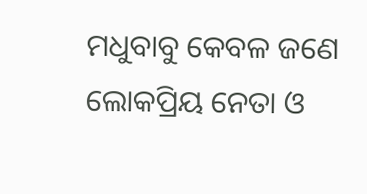ମଧୁବାବୁ କେବଳ ଜଣେ ଲୋକପ୍ରିୟ ନେତା ଓ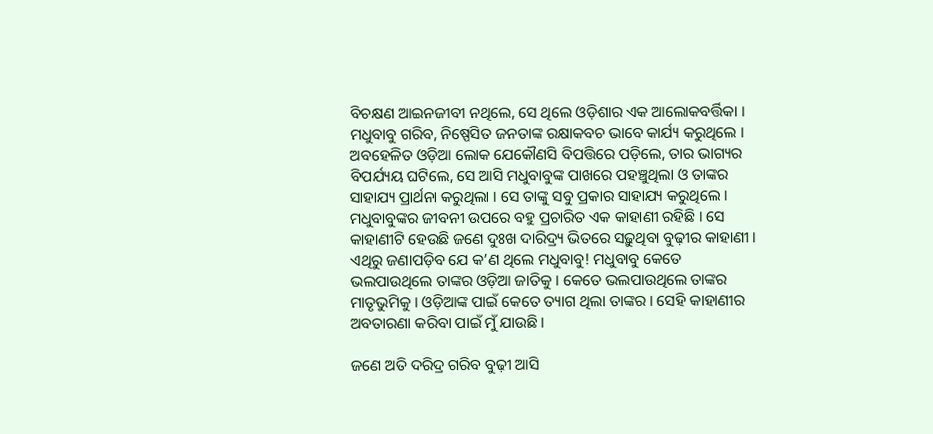ବିଚକ୍ଷଣ ଆଇନଜୀବୀ ନଥିଲେ, ସେ ଥିଲେ ଓଡ଼ିଶାର ଏକ ଆଲୋକବର୍ତ୍ତିକା । ମଧୁବାବୁ ଗରିବ, ନିଷ୍ପେସିତ ଜନତାଙ୍କ ରକ୍ଷାକବଚ ଭାବେ କାର୍ଯ୍ୟ କରୁଥିଲେ । ଅବହେଳିତ ଓଡ଼ିଆ ଲୋକ ଯେକୌଣସି ବିପତ୍ତିରେ ପଡ଼ିଲେ, ତାର ଭାଗ୍ୟର ବିପର୍ଯ୍ୟୟ ଘଟିଲେ, ସେ ଆସି ମଧୁବାବୁଙ୍କ ପାଖରେ ପହଞ୍ଚୁଥିଲା ଓ ତାଙ୍କର ସାହାଯ୍ୟ ପ୍ରାର୍ଥନା କରୁଥିଲା । ସେ ତାଙ୍କୁ ସବୁ ପ୍ରକାର ସାହାଯ୍ୟ କରୁଥିଲେ । ମଧୁବାବୁଙ୍କର ଜୀବନୀ ଉପରେ ବହୁ ପ୍ରଚାରିତ ଏକ କାହାଣୀ ରହିଛି । ସେ କାହାଣୀଟି ହେଉଛି ଜଣେ ଦୁଃଖ ଦାରିଦ୍ର୍ୟ ଭିତରେ ସଢ଼ୁଥିବା ବୁଢ଼ୀର କାହାଣୀ । ଏଥିରୁ ଜଣାପଡ଼ିବ ଯେ କ’ଣ ଥିଲେ ମଧୁବାବୁ! ମଧୁବାବୁ କେତେ ଭଲପାଉଥିଲେ ତାଙ୍କର ଓଡ଼ିଆ ଜାତିକୁ । କେତେ ଭଲପାଉଥିଲେ ତାଙ୍କର ମାତୃଭୁମିକୁ । ଓଡ଼ିଆଙ୍କ ପାଇଁ କେତେ ତ୍ୟାଗ ଥିଲା ତାଙ୍କର । ସେହି କାହାଣୀର ଅବତାରଣା କରିବା ପାଇଁ ମୁଁ ଯାଉଛି ।

ଜଣେ ଅତି ଦରିଦ୍ର ଗରିବ ବୁଢ଼ୀ ଆସି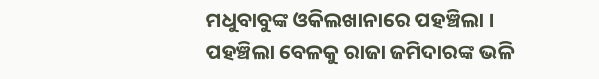ମଧୁବାବୁଙ୍କ ଓକିଲଖାନାରେ ପହଞ୍ଚିଲା । ପହଞ୍ଚିଲା ବେଳକୁ ରାଜା ଜମିଦାରଙ୍କ ଭଳି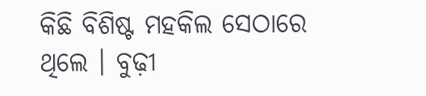କିଛି ବିଶିଷ୍ଟ ମହକିଲ ସେଠାରେ ଥିଲେ । ବୁଢ଼ୀ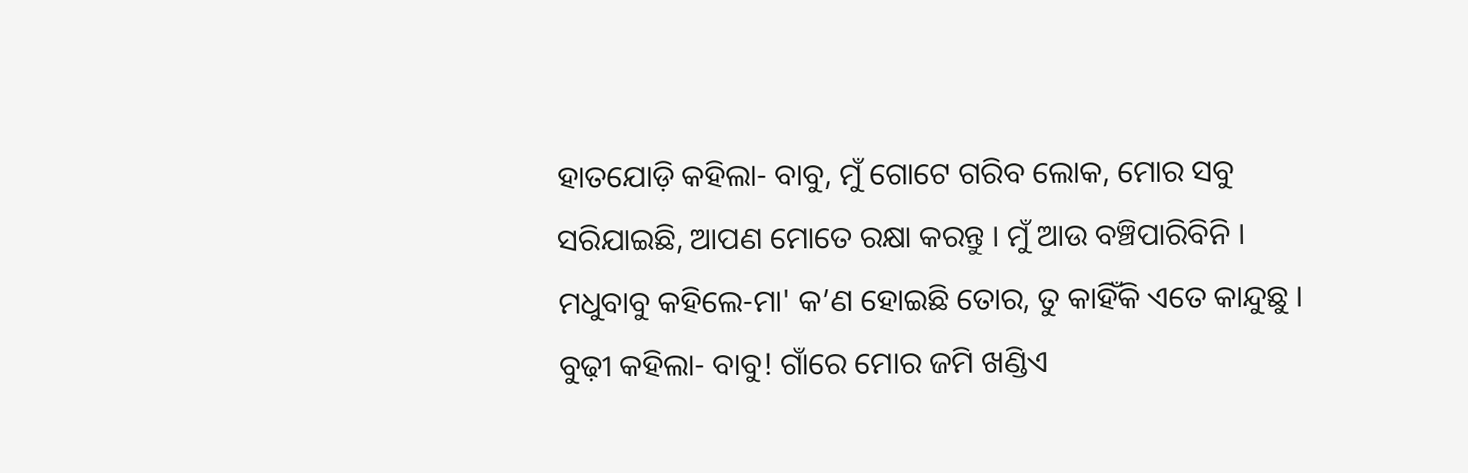ହାତଯୋଡ଼ି କହିଲା- ବାବୁ, ମୁଁ ଗୋଟେ ଗରିବ ଲୋକ, ମୋର ସବୁ ସରିଯାଇଛି, ଆପଣ ମୋତେ ରକ୍ଷା କରନ୍ତୁ । ମୁଁ ଆଉ ବଞ୍ଚିପାରିବିନି । ମଧୁବାବୁ କହିଲେ-ମା' କ’ଣ ହୋଇଛି ତୋର, ତୁ କାହିଁକି ଏତେ କାନ୍ଦୁଛୁ । ବୁଢ଼ୀ କହିଲା- ବାବୁ! ଗାଁରେ ମୋର ଜମି ଖଣ୍ଡିଏ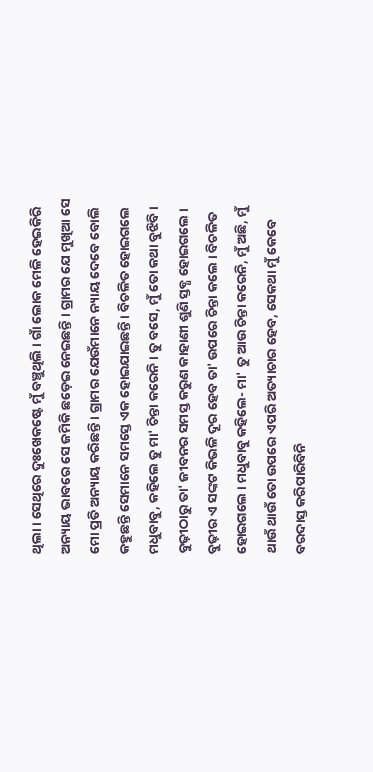ଥିଲା । ସେଥିରେ ଦୁଃଖେକଷ୍ଟେ ମୁଁ ବଞ୍ଚୁଥିଲି । ଗାଁ ଲୋକ ମେଳି ହେଇକିରି ଅନ୍ୟାୟ ଭାବରେ ସେ ଜମିକି ଛଡ଼େଇ ନେଇଛନ୍ତି । ଗ୍ରାମର ଯେ ମୁଖିଆ ସେ ମୋ ପ୍ରତି ଅନ୍ୟାୟ କରିଛନ୍ତି । ଗ୍ରାମର ଯେଉଁମାନେ ନ୍ୟାୟ ଦେବେ ବୋଲି କହୁଛନ୍ତି ସେମାନେ ସମସ୍ତେ ଏକ ହୋଇଯାଇଛନ୍ତି । ବିଚଳିତ ହୋଇଗଲେ ମଧୁବାବୁ, କହିଲେ ତୁ ମା' ଚିନ୍ତା କରେନି । ତୁ ବସେ, ମୁଁ ତୋ କଥା ବୁଝିବି । ବୁଢ଼ୀଠାରୁ ତା' ଜୀବନର ସମସ୍ତ କରୁଣ କାହାଣୀ ଶୁଣି ସ୍ତବ୍ଧ ହୋଇଗଲେ । ବୁଢ଼ୀର ଏ ସଙ୍କଟ କିଭଳି ଦୂର ହେବ ତା' ଉପରେ ଚିନ୍ତା କଲେ । ବିଚଳିତ ହୋଇଗଲେ । ମଧୁବାବୁ କହିଲେ- ମା' ତୁ ଆଉ ଚିନ୍ତା କରେନି, ମୁଁ ଅଛି, ମୁଁ ଥାଉଁ ଥାଉଁ ତୋ ଉପରେ ଏପରି ଅତ୍ୟାଚାର ହେବ, ସେକଥା ମୁଁ କେବେ ବରଦାସ୍ତ କରିପାରିବିନି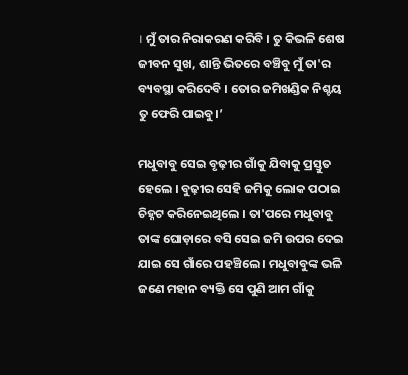। ମୁଁ ତାର ନିରାକରଣ କରିବି । ତୁ କିଭଳି ଶେଷ ଜୀବନ ସୁଖ, ଶାନ୍ତି ଭିତରେ ବଞ୍ଚିବୁ ମୁଁ ତା'ର ବ୍ୟବସ୍ଥା କରିଦେବି । ତୋର ଜମିଖଣ୍ଡିକ ନିଶ୍ଚୟ ତୁ ଫେରି ପାଇବୁ।’

ମଧୁବାବୁ ସେଇ ବୃଢ଼ୀର ଗାଁକୁ ଯିବାକୁ ପ୍ରସ୍ତୁତ ହେଲେ । ବୁଢ଼ୀର ସେହି ଜମିକୁ ଲୋକ ପଠାଇ ଚିହ୍ନଟ କରିନେଇଥିଲେ । ତା'ପରେ ମଧୁବାବୁ ତାଙ୍କ ଘୋଡ଼ାରେ ବସି ସେଇ ଜମି ଉପର ଦେଇ ଯାଇ ସେ ଗାଁରେ ପହଞ୍ଚିଲେ । ମଧୁବାବୁଙ୍କ ଭଳି ଜଣେ ମହାନ ବ୍ୟକ୍ତି ସେ ପୁଣି ଆମ ଗାଁକୁ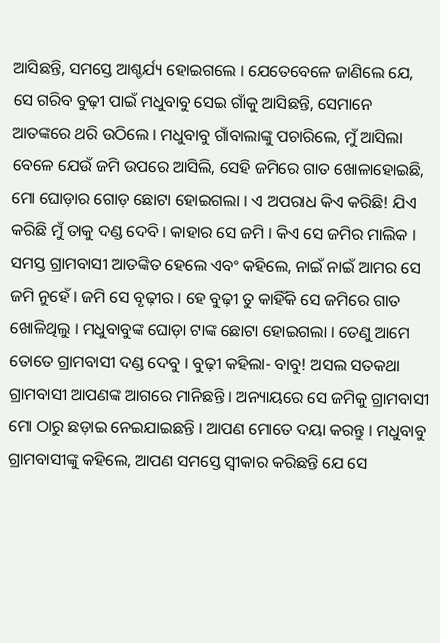ଆସିଛନ୍ତି, ସମସ୍ତେ ଆଶ୍ଚର୍ଯ୍ୟ ହୋଇଗଲେ । ଯେତେବେଳେ ଜାଣିଲେ ଯେ, ସେ ଗରିବ ବୁଢ଼ୀ ପାଇଁ ମଧୁବାବୁ ସେଇ ଗାଁକୁ ଆସିଛନ୍ତି, ସେମାନେ ଆତଙ୍କରେ ଥରି ଉଠିଲେ । ମଧୁବାବୁ ଗାଁବାଲାଙ୍କୁ ପଚାରିଲେ, ମୁଁ ଆସିଲା ବେଳେ ଯେଉଁ ଜମି ଉପରେ ଆସିଲି, ସେହି ଜମିରେ ଗାତ ଖୋଳାହୋଇଛି, ମୋ ଘୋଡ଼ାର ଗୋଡ଼ ଛୋଟା ହୋଇଗଲା । ଏ ଅପରାଧ କିଏ କରିଛି! ଯିଏ କରିଛି ମୁଁ ତାକୁ ଦଣ୍ଡ ଦେବି । କାହାର ସେ ଜମି । କିଏ ସେ ଜମିର ମାଲିକ । ସମସ୍ତ ଗ୍ରାମବାସୀ ଆତଙ୍କିତ ହେଲେ ଏବଂ କହିଲେ, ନାଇଁ ନାଇଁ ଆମର ସେ ଜମି ନୁହେଁ । ଜମି ସେ ବୃଢ଼ୀର । ହେ ବୁଢ଼ୀ ତୁ କାହିଁକି ସେ ଜମିରେ ଗାତ ଖୋଳିଥିଲୁ । ମଧୁବାବୁଙ୍କ ଘୋଡ଼ା ଟାଙ୍କ ଛୋଟା ହୋଇଗଲା । ତେଣୁ ଆମେ ତୋତେ ଗ୍ରାମବାସୀ ଦଣ୍ଡ ଦେବୁ । ବୁଢ଼ୀ କହିଲା- ବାବୁ! ଅସଲ ସତକଥା ଗ୍ରାମବାସୀ ଆପଣଙ୍କ ଆଗରେ ମାନିଛନ୍ତି । ଅନ୍ୟାୟରେ ସେ ଜମିକୁ ଗ୍ରାମବାସୀ ମୋ ଠାରୁ ଛଡ଼ାଇ ନେଇଯାଇଛନ୍ତି । ଆପଣ ମୋତେ ଦୟା କରନ୍ତୁ । ମଧୁବାବୁ ଗ୍ରାମବାସୀଙ୍କୁ କହିଲେ, ଆପଣ ସମସ୍ତେ ସ୍ୱୀକାର କରିଛନ୍ତି ଯେ ସେ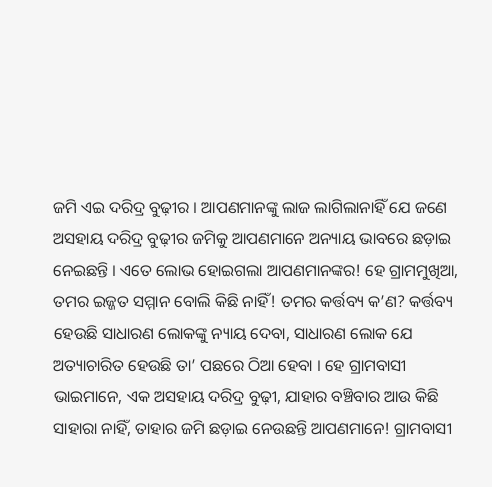ଜମି ଏଇ ଦରିଦ୍ର ବୁଢ଼ୀର । ଆପଣମାନଙ୍କୁ ଲାଜ ଲାଗିଲାନାହିଁ ଯେ ଜଣେ ଅସହାୟ ଦରିଦ୍ର ବୁଢ଼ୀର ଜମିକୁ ଆପଣମାନେ ଅନ୍ୟାୟ ଭାବରେ ଛଡ଼ାଇ ନେଇଛନ୍ତି । ଏତେ ଲୋଭ ହୋଇଗଲା ଆପଣମାନଙ୍କର! ହେ ଗ୍ରାମମୁଖିଆ, ତମର ଇଜ୍ଜତ ସମ୍ମାନ ବୋଲି କିଛି ନାହିଁ! ତମର କର୍ତ୍ତବ୍ୟ କ’ଣ? କର୍ତ୍ତବ୍ୟ ହେଉଛି ସାଧାରଣ ଲୋକଙ୍କୁ ନ୍ୟାୟ ଦେବା, ସାଧାରଣ ଲୋକ ଯେ ଅତ୍ୟାଚାରିତ ହେଉଛି ତା’ ପଛରେ ଠିଆ ହେବା । ହେ ଗ୍ରାମବାସୀ ଭାଇମାନେ, ଏକ ଅସହାୟ ଦରିଦ୍ର ବୁଢ଼ୀ, ଯାହାର ବଞ୍ଚିବାର ଆଉ କିଛି ସାହାରା ନାହିଁ, ତାହାର ଜମି ଛଡ଼ାଇ ନେଉଛନ୍ତି ଆପଣମାନେ! ଗ୍ରାମବାସୀ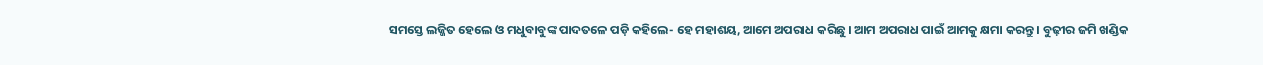ସମସ୍ତେ ଲଜ୍ଜିତ ହେଲେ ଓ ମଧୁବାବୁଙ୍କ ପାଦତଳେ ପଡ଼ି କହିଲେ- ହେ ମହାଶୟ, ଆମେ ଅପରାଧ କରିଛୁ । ଆମ ଅପରାଧ ପାଇଁ ଆମକୁ କ୍ଷମା କରନ୍ତୁ । ବୁଢ଼ୀର ଜମି ଖଣ୍ଡିକ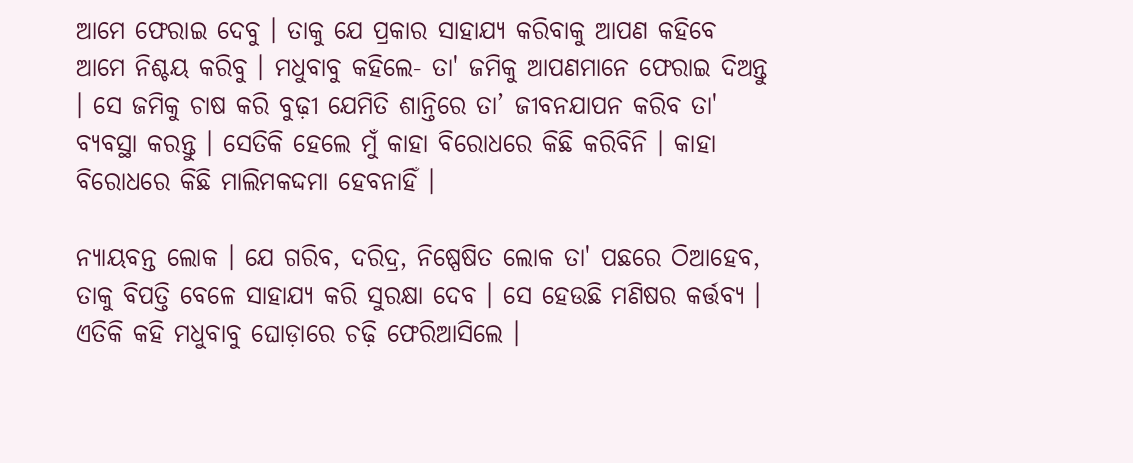ଆମେ ଫେରାଇ ଦେବୁ । ତାକୁ ଯେ ପ୍ରକାର ସାହାଯ୍ୟ କରିବାକୁ ଆପଣ କହିବେ ଆମେ ନିଶ୍ଚୟ କରିବୁ । ମଧୁବାବୁ କହିଲେ- ତା' ଜମିକୁ ଆପଣମାନେ ଫେରାଇ ଦିଅନ୍ତୁ । ସେ ଜମିକୁ ଚାଷ କରି ବୁଢ଼ୀ ଯେମିତି ଶାନ୍ତିରେ ତା’ ଜୀବନଯାପନ କରିବ ତା' ବ୍ୟବସ୍ଥା କରନ୍ତୁ । ସେତିକି ହେଲେ ମୁଁ କାହା ବିରୋଧରେ କିଛି କରିବିନି । କାହା ବିରୋଧରେ କିଛି ମାଲିମକଦ୍ଦମା ହେବନାହିଁ ।

ନ୍ୟାୟବନ୍ତ ଲୋକ । ଯେ ଗରିବ, ଦରିଦ୍ର, ନିଷ୍ପେଷିତ ଲୋକ ତା' ପଛରେ ଠିଆହେବ, ତାକୁ ବିପତ୍ତି ବେଳେ ସାହାଯ୍ୟ କରି ସୁରକ୍ଷା ଦେବ । ସେ ହେଉଛି ମଣିଷର କର୍ତ୍ତବ୍ୟ । ଏତିକି କହି ମଧୁବାବୁ ଘୋଡ଼ାରେ ଚଢ଼ି ଫେରିଆସିଲେ ।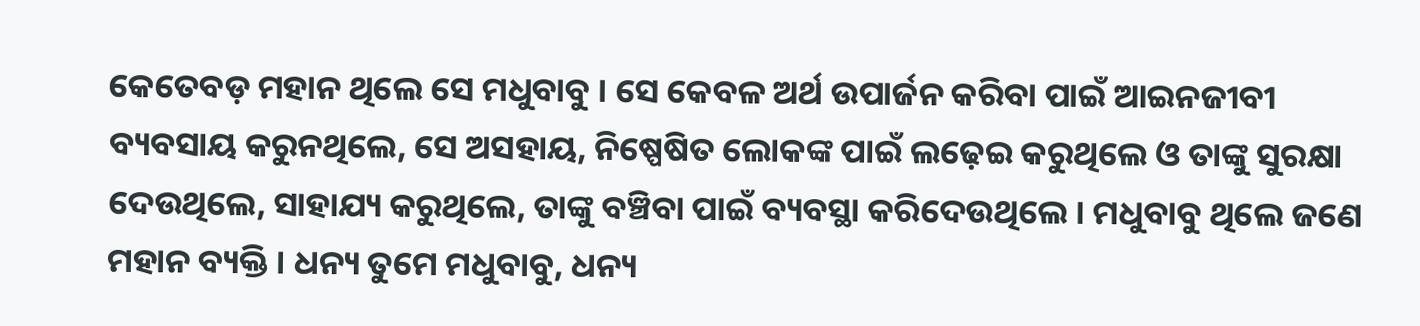କେତେବଡ଼ ମହାନ ଥିଲେ ସେ ମଧୁବାବୁ । ସେ କେବଳ ଅର୍ଥ ଉପାର୍ଜନ କରିବା ପାଇଁ ଆଇନଜୀବୀ ବ୍ୟବସାୟ କରୁନଥିଲେ, ସେ ଅସହାୟ, ନିଷ୍ପେଷିତ ଲୋକଙ୍କ ପାଇଁ ଲଢ଼େଇ କରୁଥିଲେ ଓ ତାଙ୍କୁ ସୁରକ୍ଷା ଦେଉଥିଲେ, ସାହାଯ୍ୟ କରୁଥିଲେ, ତାଙ୍କୁ ବଞ୍ଚିବା ପାଇଁ ବ୍ୟବସ୍ଥା କରିଦେଉଥିଲେ । ମଧୁବାବୁ ଥିଲେ ଜଣେ ମହାନ ବ୍ୟକ୍ତି । ଧନ୍ୟ ତୁମେ ମଧୁବାବୁ, ଧନ୍ୟ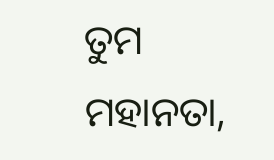ତୁମ ମହାନତା,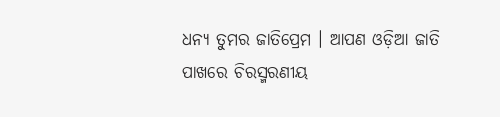ଧନ୍ୟ ତୁମର ଜାତିପ୍ରେମ । ଆପଣ ଓଡ଼ିଆ ଜାତି ପାଖରେ ଚିରସ୍ମରଣୀୟ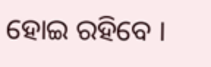ହୋଇ ରହିବେ ।